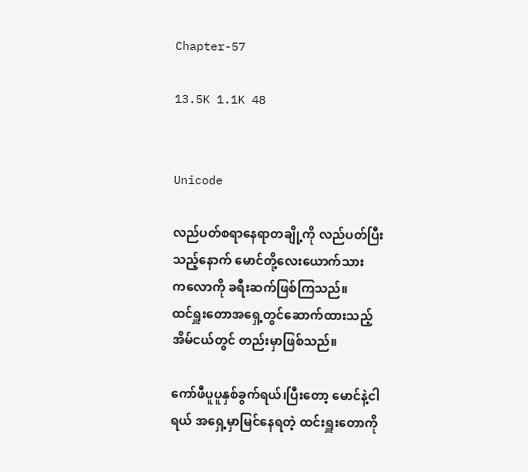Chapter-57

13.5K 1.1K 48


Unicode

လည်ပတ်စရာနေရာတချို့ကို လည်ပတ်ပြီး
သည့်နောက် မောင်တို့လေးယောက်သား
ကလောကို ခရီးဆက်ဖြစ်ကြသည်။
ထင်ရှူးတောအရှေ့တွင်ဆောက်ထားသည့်
အိမ်ငယ်တွင် တည်းမှာဖြစ်သည်။

ကော်ဖီပူပူနှစ်ခွက်ရယ်၊ပြီးတော့ မောင်နဲ့ငါ
ရယ် အရှေ့မှာမြင်နေရတဲ့ ထင်းရှူးတောကို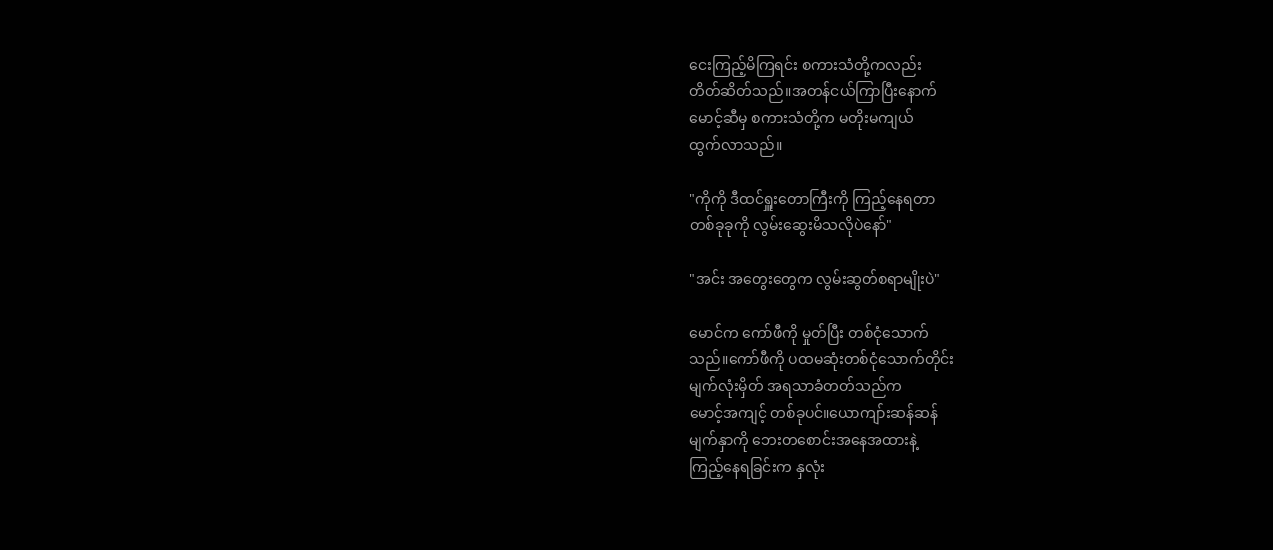ငေးကြည့်မိကြရင်း စကားသံတို့ကလည်း
တိတ်ဆိတ်သည်။အတန်ငယ်ကြာပြီးနောက်
မောင့်ဆီမှ စကားသံတို့က မတိုးမကျယ်
ထွက်လာသည်။

"ကိုကို ဒီထင်ရှူးတောကြီးကို ကြည့်နေရတာ
တစ်ခုခုကို လွမ်းဆွေးမိသလိုပဲနော်"

"အင်း အတွေးတွေက လွမ်းဆွတ်စရာမျိုးပဲ"

မောင်က ကော်ဖီကို မှုတ်ပြီး တစ်ငုံသောက်
သည်။ကော်ဖီကို ပထမဆုံးတစ်ငုံသောက်တိုင်း
မျက်လုံးမှိတ် အရသာခံတတ်သည်က
မောင့်အကျင့် တစ်ခုပင်။ယောကျာ်းဆန်ဆန်
မျက်နှာကို ဘေးတစောင်းအနေအထားနဲ့
ကြည့်နေရခြင်းက နှလုံး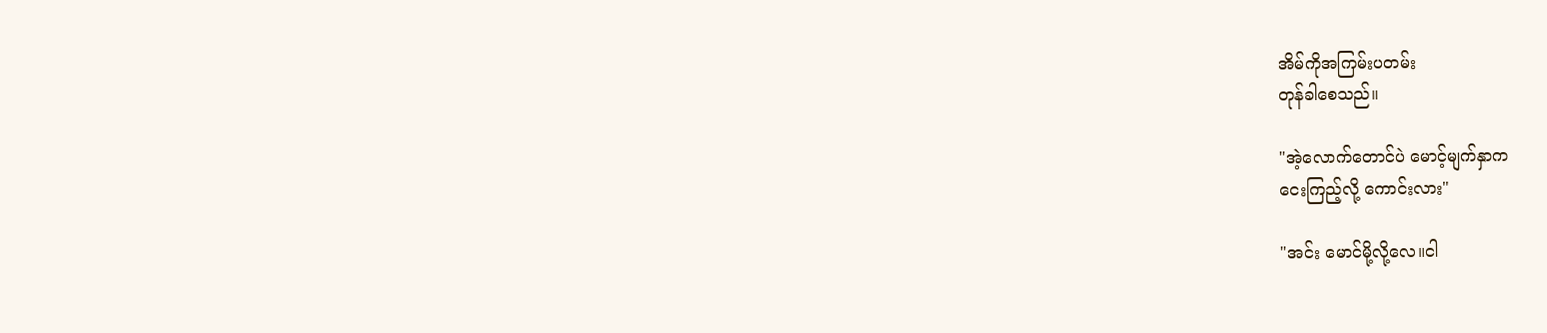အိမ်ကိုအကြမ်းပတမ်း
တုန်ခါစေသည်။

"အဲ့လောက်တောင်ပဲ မောင့်မျက်နှာက
ငေးကြည့်လို့ ကောင်းလား"

"အင်း မောင်မို့လို့လေ။ငါ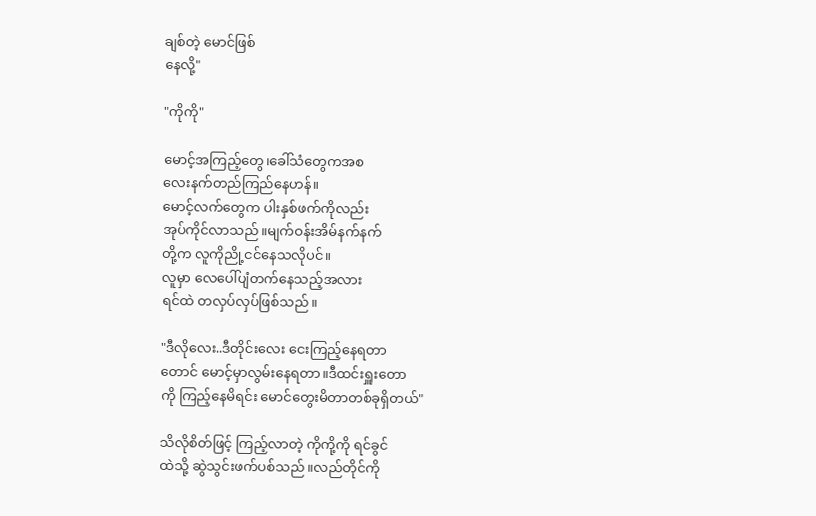ချစ်တဲ့ မောင်ဖြစ်
နေလို့"

"ကိုကို"

မောင့်အကြည့်တွေ၊ခေါ်သံတွေကအစ
လေးနက်တည်ကြည်နေဟန်။
မောင့်လက်တွေက ပါးနှစ်ဖက်ကိုလည်း
အုပ်ကိုင်လာသည်။မျက်ဝန်းအိမ်နက်နက်
တို့က လူကိုညို့ငင်နေသလိုပင်။
လူမှာ လေပေါ်ပျံတက်နေသည့်အလား
ရင်ထဲ တလှပ်လှပ်ဖြစ်သည်။

"ဒီလိုလေး..ဒီတိုင်းလေး ငေးကြည့်နေရတာ
တောင် မောင့်မှာလွမ်းနေရတာ။ဒီထင်းရှူးတော
ကို ကြည့်နေမိရင်း မောင်တွေးမိတာတစ်ခုရှိတယ်"

သိလိုစိတ်ဖြင့် ကြည့်လာတဲ့ ကိုကို့ကို ရင်ခွင်
ထဲသို့ ဆွဲသွင်းဖက်ပစ်သည်။လည်တိုင်ကို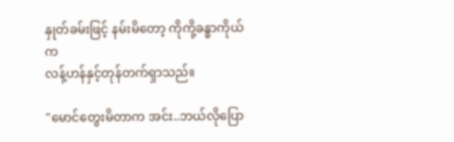နှုတ်ခမ်းဖြင့် နမ်းမိတော့ ကိုကို့ခန္ဓာကိုယ်က
လန့်ဟန်နှင့်တုန်တက်ရှာသည်။

"မောင်တွေးမိတာက အင်း..ဘယ်လိုပြော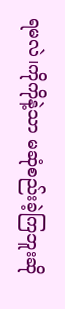ရမလဲ၊ကိုကိုနဲ့သာ မဆုံစည်းခဲ့ကြဘူးဆို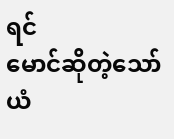ရင်
မောင်ဆိုတဲ့သော်ယံ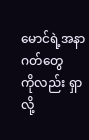မောင်ရဲ့အနာဂတ်တွေ
ကိုလည်း ရှာလို့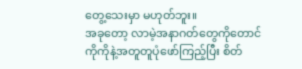တွေ့သေးမှာ မဟုတ်ဘူး။
အခုတော့ လာမဲ့အနာဂတ်တွေကိုတောင်
ကိုကိုနဲ့အတူတူပုံဖော်ကြည့်ပြီး စိတ်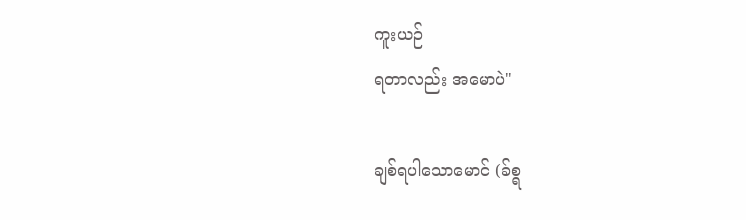ကူးယဉ်
ရတာလည်း အမောပဲ"

ချစ်ရပါသောမောင် (ခ်စ္ရ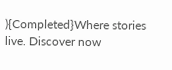){Completed}Where stories live. Discover now